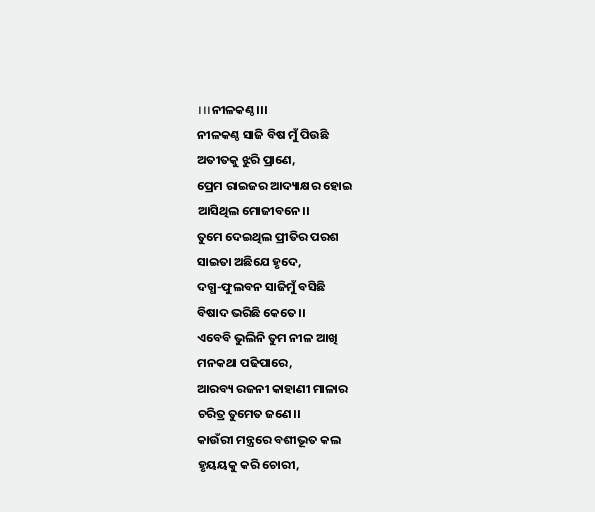।।।ନୀଳକଣ୍ଠ।।।
ନୀଳକଣ୍ଠ ସାଜି ବିଷ ମୁଁ ପିଉଛି
ଅତୀତକୁ ଝୁରି ପ୍ରାଣେ,
ପ୍ରେମ ରାଇଜର ଆଦ୍ୟାକ୍ଷର ହୋଇ
ଆସିଥିଲ ମୋଜୀବନେ।।
ତୁମେ ଦେଇଥିଲ ପ୍ରୀତିର ପରଶ
ସାଇତା ଅଛିଯେ ହୃଦେ,
ଦଗ୍ଧ-ଫୁଲବନ ସାଜିମୁଁ ବସିଛି
ବିଷାଦ ଭରିଛି କେତେ।।
ଏବେବି ଭୁଲିନି ତୁମ ନୀଳ ଆଖି
ମନକଥା ପଢିପାରେ,
ଆରବ୍ୟ ରଜନୀ କାହାଣୀ ମାଳାର
ଚରିତ୍ର ତୁମେତ ଜଣେ।।
କାଉଁରୀ ମନ୍ତ୍ରରେ ବଶୀଭୂତ କଲ
ହୃୟୟକୁ କରି ଚୋରୀ,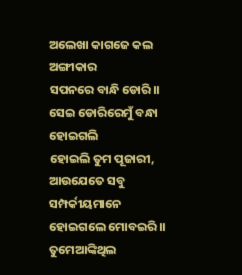ଅଲେଖା କାଗଜେ କଲ ଅଙ୍ଗୀକାର
ସପନରେ ବାନ୍ଧି ଡୋରି।।
ସେଇ ଡୋରିରେମୁଁ ବନ୍ଧା ହୋଇଗଲି
ହୋଇଲି ତୁମ ପୂଜାରୀ,
ଆଉଯେତେ ସବୁ ସମ୍ପର୍କୀୟମାନେ
ହୋଇଗଲେ ମୋବଇରି।।
ତୁମେଆଙ୍କିଥିଲ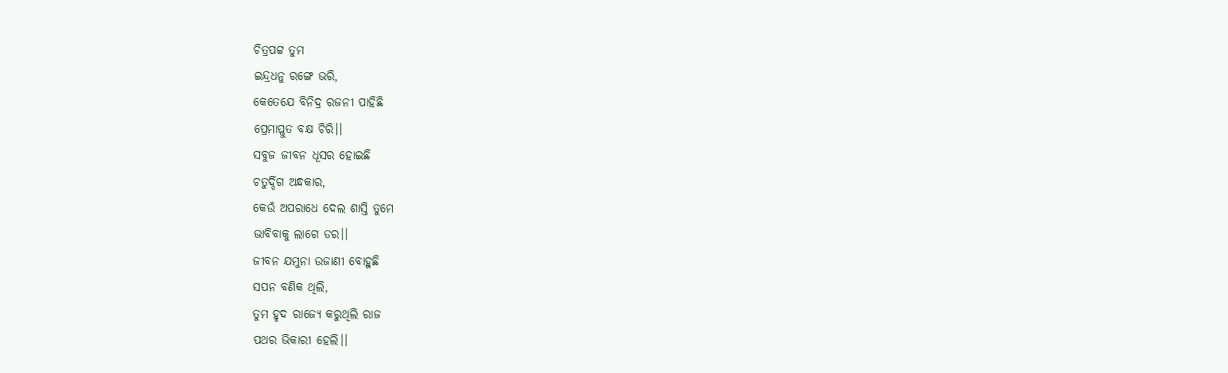ଚିତ୍ରପଟ୍ଟ ତୁମ
ଇନ୍ଦ୍ରଧନୁ ରଙ୍ଗେ ଭରି,
କେତେଯେ ବିନିଦ୍ର ରଜନୀ ପାହିଛି
ପ୍ରେମାପ୍ଳୁତ ବକ୍ଷ ଚିରି।।
ସବୁଜ ଜୀବନ ଧୂସର ହୋଇଛି
ଚତୁର୍ଦ୍ଦିଗ ଅନ୍ଧକାର,
କେଉଁ ଅପରାଧେ ଦେଲ ଶାସ୍ତି ତୁମେ
ଭାବିବାକୁ ଲାଗେ ଡର।।
ଜୀବନ ଯମୁନା ଉଜାଣୀ ବୋହୁଛି
ସପନ ବଣିକ ଥିଲି,
ତୁମ ହୃଦ ରାଜ୍ୟେ କରୁଥିଲି ରାଜ
ପଥର ଭିକାରୀ ହେଲି।।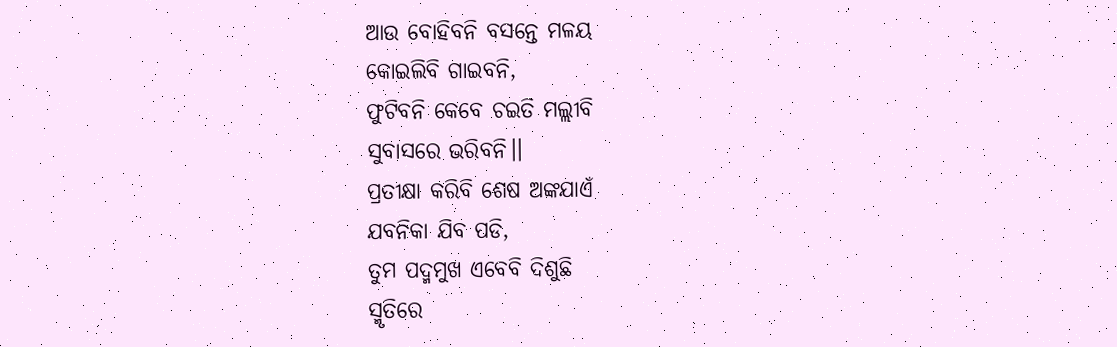ଆଉ ବୋହିବନି ବସନ୍ତେ ମଳୟ
କୋଇଲିବି ଗାଇବନି,
ଫୁଟିବନି କେବେ ଚଇତି ମଲ୍ଲୀବି
ସୁବାସରେ ଭରିବନି।।
ପ୍ରତୀକ୍ଷା କରିବି ଶେଷ ଅଙ୍କଯାଏଁ
ଯବନିକା ଯିବ ପଡି,
ତୁମ ପଦ୍ମମୁଖ ଏବେବି ଦିଶୁଛି
ସ୍ମୃତିରେ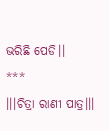ଭରିଛି ପେଡି।।
***
।।।ଚିତ୍ରା ରାଣୀ ପାତ୍ର।।।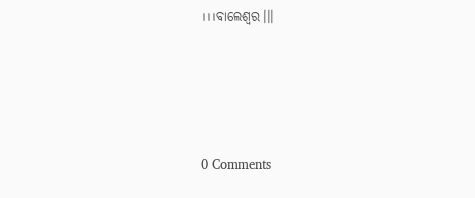।।।ବାଲେଶ୍ୱର।।।




0 Comments